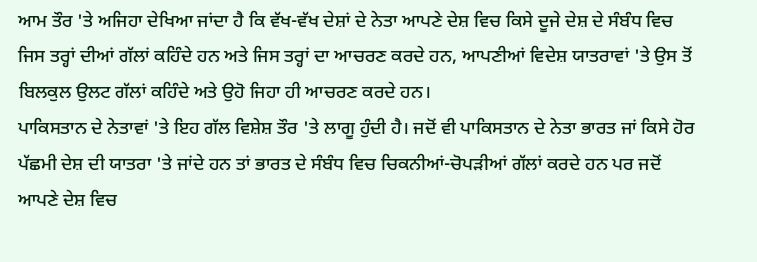ਆਮ ਤੌਰ 'ਤੇ ਅਜਿਹਾ ਦੇਖਿਆ ਜਾਂਦਾ ਹੈ ਕਿ ਵੱਖ-ਵੱਖ ਦੇਸ਼ਾਂ ਦੇ ਨੇਤਾ ਆਪਣੇ ਦੇਸ਼ ਵਿਚ ਕਿਸੇ ਦੂਜੇ ਦੇਸ਼ ਦੇ ਸੰਬੰਧ ਵਿਚ ਜਿਸ ਤਰ੍ਹਾਂ ਦੀਆਂ ਗੱਲਾਂ ਕਹਿੰਦੇ ਹਨ ਅਤੇ ਜਿਸ ਤਰ੍ਹਾਂ ਦਾ ਆਚਰਣ ਕਰਦੇ ਹਨ, ਆਪਣੀਆਂ ਵਿਦੇਸ਼ ਯਾਤਰਾਵਾਂ 'ਤੇ ਉਸ ਤੋਂ ਬਿਲਕੁਲ ਉਲਟ ਗੱਲਾਂ ਕਹਿੰਦੇ ਅਤੇ ਉਹੋ ਜਿਹਾ ਹੀ ਆਚਰਣ ਕਰਦੇ ਹਨ।
ਪਾਕਿਸਤਾਨ ਦੇ ਨੇਤਾਵਾਂ 'ਤੇ ਇਹ ਗੱਲ ਵਿਸ਼ੇਸ਼ ਤੌਰ 'ਤੇ ਲਾਗੂ ਹੁੰਦੀ ਹੈ। ਜਦੋਂ ਵੀ ਪਾਕਿਸਤਾਨ ਦੇ ਨੇਤਾ ਭਾਰਤ ਜਾਂ ਕਿਸੇ ਹੋਰ ਪੱਛਮੀ ਦੇਸ਼ ਦੀ ਯਾਤਰਾ 'ਤੇ ਜਾਂਦੇ ਹਨ ਤਾਂ ਭਾਰਤ ਦੇ ਸੰਬੰਧ ਵਿਚ ਚਿਕਨੀਆਂ-ਚੋਪੜੀਆਂ ਗੱਲਾਂ ਕਰਦੇ ਹਨ ਪਰ ਜਦੋਂ ਆਪਣੇ ਦੇਸ਼ ਵਿਚ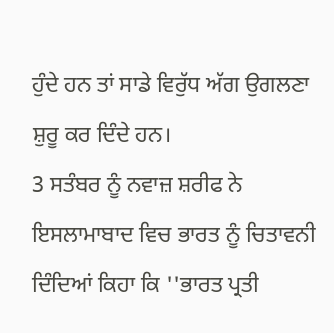ਹੁੰਦੇ ਹਨ ਤਾਂ ਸਾਡੇ ਵਿਰੁੱਧ ਅੱਗ ਉਗਲਣਾ ਸ਼ੁਰੂ ਕਰ ਦਿੰਦੇ ਹਨ।
3 ਸਤੰਬਰ ਨੂੰ ਨਵਾਜ਼ ਸ਼ਰੀਫ ਨੇ ਇਸਲਾਮਾਬਾਦ ਵਿਚ ਭਾਰਤ ਨੂੰ ਚਿਤਾਵਨੀ ਦਿੰਦਿਆਂ ਕਿਹਾ ਕਿ ''ਭਾਰਤ ਪ੍ਰਤੀ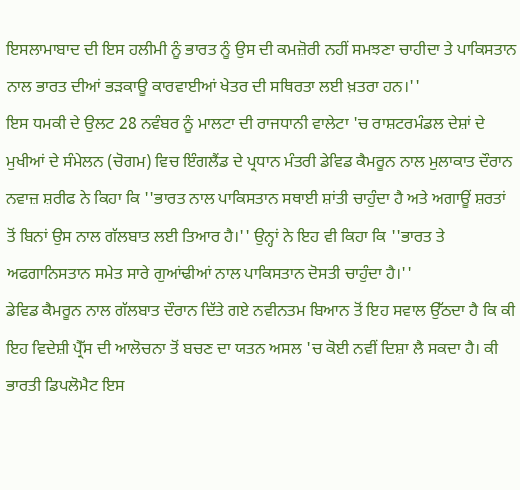ਇਸਲਾਮਾਬਾਦ ਦੀ ਇਸ ਹਲੀਮੀ ਨੂੰ ਭਾਰਤ ਨੂੰ ਉਸ ਦੀ ਕਮਜ਼ੋਰੀ ਨਹੀਂ ਸਮਝਣਾ ਚਾਹੀਦਾ ਤੇ ਪਾਕਿਸਤਾਨ ਨਾਲ ਭਾਰਤ ਦੀਆਂ ਭੜਕਾਊ ਕਾਰਵਾਈਆਂ ਖੇਤਰ ਦੀ ਸਥਿਰਤਾ ਲਈ ਖ਼ਤਰਾ ਹਨ।''
ਇਸ ਧਮਕੀ ਦੇ ਉਲਟ 28 ਨਵੰਬਰ ਨੂੰ ਮਾਲਟਾ ਦੀ ਰਾਜਧਾਨੀ ਵਾਲੇਟਾ 'ਚ ਰਾਸ਼ਟਰਮੰਡਲ ਦੇਸ਼ਾਂ ਦੇ ਮੁਖੀਆਂ ਦੇ ਸੰਮੇਲਨ (ਚੋਗਮ) ਵਿਚ ਇੰਗਲੈਂਡ ਦੇ ਪ੍ਰਧਾਨ ਮੰਤਰੀ ਡੇਵਿਡ ਕੈਮਰੂਨ ਨਾਲ ਮੁਲਾਕਾਤ ਦੌਰਾਨ ਨਵਾਜ਼ ਸ਼ਰੀਫ ਨੇ ਕਿਹਾ ਕਿ ''ਭਾਰਤ ਨਾਲ ਪਾਕਿਸਤਾਨ ਸਥਾਈ ਸ਼ਾਂਤੀ ਚਾਹੁੰਦਾ ਹੈ ਅਤੇ ਅਗਾਊਂ ਸ਼ਰਤਾਂ ਤੋਂ ਬਿਨਾਂ ਉਸ ਨਾਲ ਗੱਲਬਾਤ ਲਈ ਤਿਆਰ ਹੈ।'' ਉਨ੍ਹਾਂ ਨੇ ਇਹ ਵੀ ਕਿਹਾ ਕਿ ''ਭਾਰਤ ਤੇ ਅਫਗਾਨਿਸਤਾਨ ਸਮੇਤ ਸਾਰੇ ਗੁਆਂਢੀਆਂ ਨਾਲ ਪਾਕਿਸਤਾਨ ਦੋਸਤੀ ਚਾਹੁੰਦਾ ਹੈ।''
ਡੇਵਿਡ ਕੈਮਰੂਨ ਨਾਲ ਗੱਲਬਾਤ ਦੌਰਾਨ ਦਿੱਤੇ ਗਏ ਨਵੀਨਤਮ ਬਿਆਨ ਤੋਂ ਇਹ ਸਵਾਲ ਉੱਠਦਾ ਹੈ ਕਿ ਕੀ ਇਹ ਵਿਦੇਸ਼ੀ ਪ੍ਰੈੱਸ ਦੀ ਆਲੋਚਨਾ ਤੋਂ ਬਚਣ ਦਾ ਯਤਨ ਅਸਲ 'ਚ ਕੋਈ ਨਵੀਂ ਦਿਸ਼ਾ ਲੈ ਸਕਦਾ ਹੈ। ਕੀ ਭਾਰਤੀ ਡਿਪਲੋਮੈਟ ਇਸ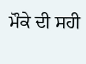ਮੌਕੇ ਦੀ ਸਹੀ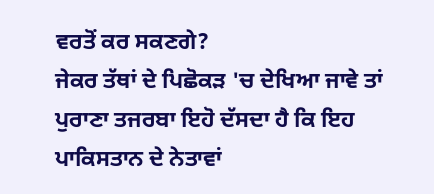ਵਰਤੋਂ ਕਰ ਸਕਣਗੇ?
ਜੇਕਰ ਤੱਥਾਂ ਦੇ ਪਿਛੋਕੜ 'ਚ ਦੇਖਿਆ ਜਾਵੇ ਤਾਂ ਪੁਰਾਣਾ ਤਜਰਬਾ ਇਹੋ ਦੱਸਦਾ ਹੈ ਕਿ ਇਹ ਪਾਕਿਸਤਾਨ ਦੇ ਨੇਤਾਵਾਂ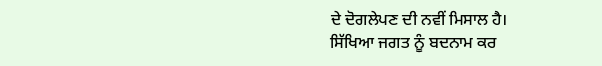ਦੇ ਦੋਗਲੇਪਣ ਦੀ ਨਵੀਂ ਮਿਸਾਲ ਹੈ।
ਸਿੱਖਿਆ ਜਗਤ ਨੂੰ ਬਦਨਾਮ ਕਰ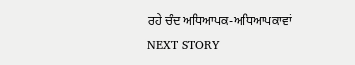ਰਹੇ ਚੰਦ ਅਧਿਆਪਕ-ਅਧਿਆਪਕਾਵਾਂ
NEXT STORY